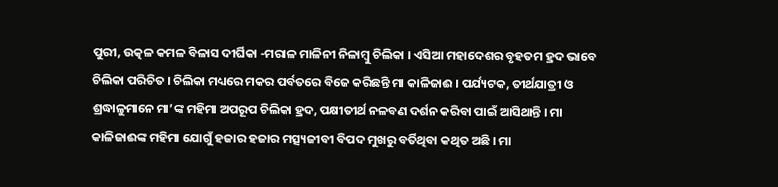ପୁରୀ, ଉତ୍କଳ କମଳ ବିଳାସ ଦୀର୍ଘିକା -ମରାଳ ମାଳିନୀ ନିଳାମ୍ବୁ ଚିଲିକା । ଏସିଆ ମହାଦେଶର ବୃହତମ ହ୍ରଦ ଭାବେ ଚିଲିକା ପରିଚିତ । ଚିଲିକା ମଧ୍ୟରେ ମକର ପର୍ବତରେ ବିଜେ କରିଛନ୍ତି ମା କାଳିଜାଈ । ପର୍ଯ୍ୟଟକ, ତୀର୍ଥଯାତ୍ରୀ ଓ ଶ୍ରଦ୍ଧାଳୁମାନେ ମା’ଙ୍କ ମହିମା ଅପରୂପ ଚିଲିକା ହ୍ରଦ, ପକ୍ଷୀତୀର୍ଥ ନଳବଣ ଦର୍ଶନ କରିବା ପାଇଁ ଆସିଥାନ୍ତି । ମା କାଳିଜାଈଙ୍କ ମହିମା ଯୋଗୁଁ ହଜାର ହଜାର ମତ୍ସ୍ୟଜୀବୀ ବିପଦ ମୁଖରୁ ବର୍ତିଥିବା କଥିତ ଅଛି । ମା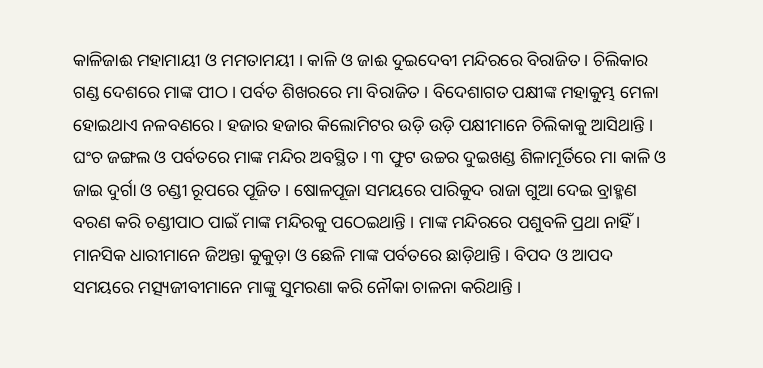କାଳିଜାଈ ମହାମାୟୀ ଓ ମମତାମୟୀ । କାଳି ଓ ଜାଈ ଦୁଇଦେବୀ ମନ୍ଦିରରେ ବିରାଜିତ । ଚିଲିକାର ଗଣ୍ଡ ଦେଶରେ ମାଙ୍କ ପୀଠ । ପର୍ବତ ଶିଖରରେ ମା ବିରାଜିତ । ବିଦେଶାଗତ ପକ୍ଷୀଙ୍କ ମହାକୁମ୍ଭ ମେଳା ହୋଇଥାଏ ନଳବଣରେ । ହଜାର ହଜାର କିଲୋମିଟର ଉଡ଼ି ଉଡ଼ି ପକ୍ଷୀମାନେ ଚିଲିକାକୁ ଆସିଥାନ୍ତି । ଘଂଚ ଜଙ୍ଗଲ ଓ ପର୍ବତରେ ମାଙ୍କ ମନ୍ଦିର ଅବସ୍ଥିତ । ୩ ଫୁଟ ଉଚ୍ଚର ଦୁଇଖଣ୍ଡ ଶିଳାମୂର୍ତିରେ ମା କାଳି ଓ ଜାଇ ଦୁର୍ଗା ଓ ଚଣ୍ଡୀ ରୂପରେ ପୂଜିତ । ଷୋଳପୂଜା ସମୟରେ ପାରିକୁଦ ରାଜା ଗୁଆ ଦେଇ ବ୍ରାହ୍ମଣ ବରଣ କରି ଚଣ୍ଡୀପାଠ ପାଇଁ ମାଙ୍କ ମନ୍ଦିରକୁ ପଠେଇଥାନ୍ତି । ମାଙ୍କ ମନ୍ଦିରରେ ପଶୁବଳି ପ୍ରଥା ନାହିଁ । ମାନସିକ ଧାରୀମାନେ ଜିଅନ୍ତା କୁକୁଡ଼ା ଓ ଛେଳି ମାଙ୍କ ପର୍ବତରେ ଛାଡ଼ିଥାନ୍ତି । ବିପଦ ଓ ଆପଦ ସମୟରେ ମତ୍ସ୍ୟଜୀବୀମାନେ ମାଙ୍କୁ ସୁମରଣା କରି ନୌକା ଚାଳନା କରିଥାନ୍ତି ।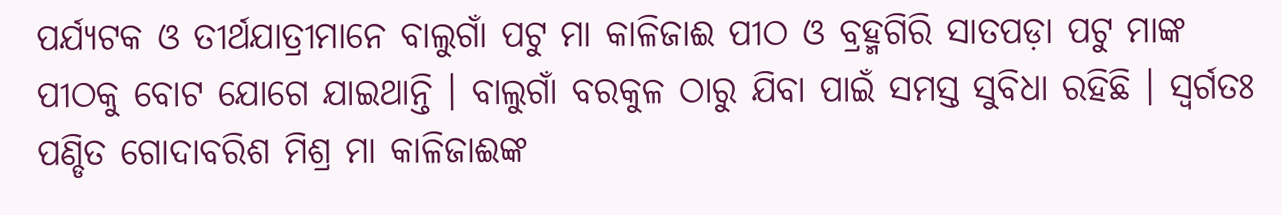ପର୍ଯ୍ୟଟକ ଓ ତୀର୍ଥଯାତ୍ରୀମାନେ ବାଲୁଗାଁ ପଟୁ ମା କାଳିଜାଈ ପୀଠ ଓ ବ୍ରହ୍ମଗିରି ସାତପଡ଼ା ପଟୁ ମାଙ୍କ ପୀଠକୁ ବୋଟ ଯୋଗେ ଯାଇଥାନ୍ତି । ବାଲୁଗାଁ ବରକୁଳ ଠାରୁ ଯିବା ପାଇଁ ସମସ୍ତ ସୁବିଧା ରହିଛି । ସ୍ୱର୍ଗତଃ ପଣ୍ଡିତ ଗୋଦାବରିଶ ମିଶ୍ର ମା କାଳିଜାଈଙ୍କ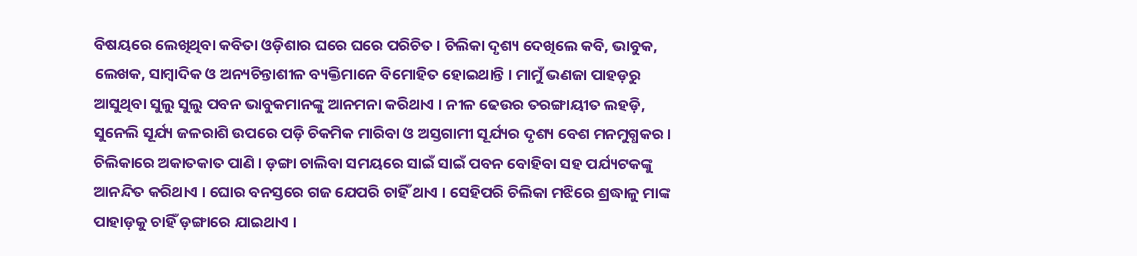ବିଷୟରେ ଲେଖିଥିବା କବିତା ଓଡ଼ିଶାର ଘରେ ଘରେ ପରିଚିତ । ଚିଲିକା ଦୃଶ୍ୟ ଦେଖିଲେ କବି, ଭାବୁକ, ଲେଖକ, ସାମ୍ବାଦିକ ଓ ଅନ୍ୟଚିନ୍ତାଶୀଳ ବ୍ୟକ୍ତିମାନେ ବିମୋହିତ ହୋଇଥାନ୍ତି । ମାମୁଁ ଭଣଜା ପାହଡ଼ରୁ ଆସୁଥିବା ସୁଲୁ ସୁଲୁ ପବନ ଭାବୁକମାନଙ୍କୁ ଆନମନା କରିଥାଏ । ନୀଳ ଢେଉର ତରଙ୍ଗାୟୀତ ଲହଡ଼ି, ସୁନେଲି ସୂର୍ଯ୍ୟ ଜଳରାଶି ଉପରେ ପଡ଼ି ଚିକମିକ ମାରିବା ଓ ଅସ୍ତଗାମୀ ସୂର୍ଯ୍ୟର ଦୃଶ୍ୟ ବେଶ ମନମୁଗ୍ଧକର । ଚିଲିକାରେ ଅକାତକାତ ପାଣି । ଡ଼ଙ୍ଗା ଚାଲିବା ସମୟରେ ସାଇଁ ସାଇଁ ପବନ ବୋହିବା ସହ ପର୍ଯ୍ୟଟକଙ୍କୁ ଆନନ୍ଦିତ କରିଥାଏ । ଘୋର ବନସ୍ତରେ ଗଜ ଯେପରି ଚାହିଁ ଥାଏ । ସେହିପରି ଚିଲିକା ମଝିରେ ଶ୍ରଦ୍ଧାଳୁ ମାଙ୍କ ପାହାଡ଼କୁ ଚାହିଁ ଡ଼ଙ୍ଗାରେ ଯାଇଥାଏ ।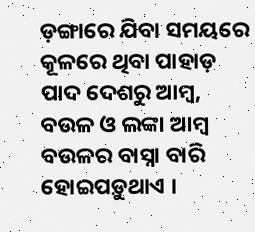ଡ଼ଙ୍ଗାରେ ଯିବା ସମୟରେ କୂଳରେ ଥିବା ପାହାଡ଼ ପାଦ ଦେଶରୁ ଆମ୍ବ, ବଉଳ ଓ ଲଙ୍କା ଆମ୍ବ ବଉଳର ବାସ୍ନା ବାରି ହୋଇପଡ଼ୁଥାଏ ।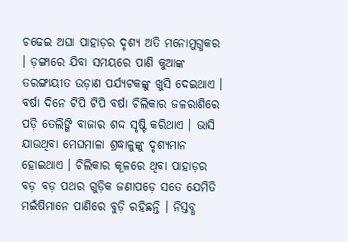ଚଢେଇ ଅଘା ପାହାଡ଼ର ଦୃଶ୍ୟ ଅତି ମନୋମୁଗ୍ଧକର । ଡ଼ଙ୍ଗାରେ ଯିବା ସମୟରେ ପାଣି କୁଆଙ୍କ ତରଙ୍ଗାୟୀତ ଉଡ଼ାଣ ପର୍ଯ୍ୟଟକଙ୍କୁ ଖୁସି ଦେଇଥାଏ । ବର୍ଷା ଦିନେ ଟିପି ଟିପି ବର୍ଷା ଚିଲିକାର ଜଳରାଶିରେ ପଡ଼ି ତେଲିଙ୍ଗି ବାଜାର ଶଦ୍ଦ ସୃଷ୍ଟି କରିଥାଏ । ଭାସି ଯାଉଥିବା ମେଘମାଳା ଶ୍ରଦ୍ଧାଳୁଙ୍କୁ ଦୃଶ୍ୟମାନ ହୋଇଥାଏ । ଚିଲିକାର କୂଳରେ ଥିବା ପାହାଡ଼ର ବଡ଼ ବଡ଼ ପଥର ଗୁଡ଼ିକ ଜଣାପଡ଼େ ସତେ ଯେମିତି ମଇଁଷିମାନେ ପାଣିରେ ବୁଡ଼ି ରହିଛନ୍ତି । ନିସ୍ତବ୍ଧ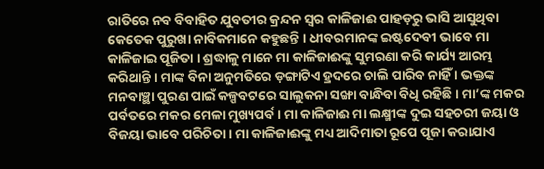ରାତିରେ ନବ ବିବାହିତ ଯୁବତୀର କ୍ରନ୍ଦନ ସ୍ଵର କାଳିଜାଈ ପାହଡ଼ରୁ ଭାସି ଆସୁଥିବା କେତେକ ପୁରୁଖା ନାବିକମାନେ କହୁଛନ୍ତି । ଧୀବରମାନଙ୍କ ଇଷ୍ଟଦେବୀ ଭାବେ ମା କାଳିଜାଇ ପୂଜିତା । ଶ୍ରଦ୍ଧାଳୁ ମାନେ ମା କାଳିଜାଈଙ୍କୁ ସୁମରଣା କରି କାର୍ଯ୍ୟ ଆରମ୍ଭ କରିଥାନ୍ତି । ମାଙ୍କ ବିନା ଅନୁମତିରେ ଡ଼ଙ୍ଗାଟିଏ ହ୍ରଦରେ ଚାଲି ପାରିବ ନାହିଁ । ଭକ୍ତଙ୍କ ମନବାଞ୍ଛା ପୁରଣ ପାଇଁ କଳ୍ପବଟରେ ସାଲୁକନା ସଙ୍ଖା ବାନ୍ଧିବା ବିଧି ରହିଛି । ମା’ଙ୍କ ମକର ପର୍ବତରେ ମକର ମେଳା ମୁଖ୍ୟପର୍ବ । ମା କାଳିଜାଈ ମା ଲକ୍ଷ୍ମୀଙ୍କ ଦୁଇ ସହଚରୀ ଜୟା ଓ ବିଜୟା ଭାବେ ପରିଚିତା । ମା କାଳିଜାଈଙ୍କୁ ମଧ୍ୟ ଆଦିମାତା ରୂପେ ପୂଜା କରାଯାଏ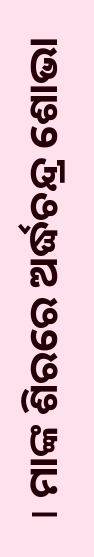। ମାଙ୍କ ଶିରରେ ଅର୍ଦ୍ଧଚନ୍ଦ୍ର ଶୋଭା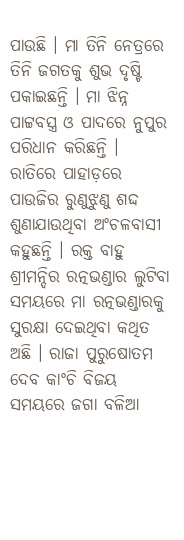ପାଉଛି । ମା ତିନି ନେତ୍ରରେ ତିନି ଜଗତକୁ ଶୁଭ ଦୃଷ୍ଟି ପକାଇଛନ୍ତି । ମା ଝିନ୍ନ ପାଟ୍ଟବସ୍ତ୍ର ଓ ପାଦରେ ନୁପୁର ପରିଧାନ କରିଛନ୍ତି । ରାତିରେ ପାହାଡ଼ରେ ପାଉଜିର ରୁଣୁଝୁଣୁ ଶଦ୍ଦ ଶୁଣାଯାଉଥିବା ଅଂଚଳବାସୀ କହୁଛନ୍ତି । ରକ୍ତ ବାହୁ ଶ୍ରୀମନ୍ଦିର ରତ୍ନଭଣ୍ଡାର ଲୁଟିବା ସମୟରେ ମା ରତ୍ନଭଣ୍ଡାରକୁ ସୁରକ୍ଷା ଦେଇଥିବା କଥିତ ଅଛି । ରାଜା ପୁରୁଷୋତମ ଦେବ କାଂଚି ବିଜୟ ସମୟରେ ଜଗା ବଳିଆ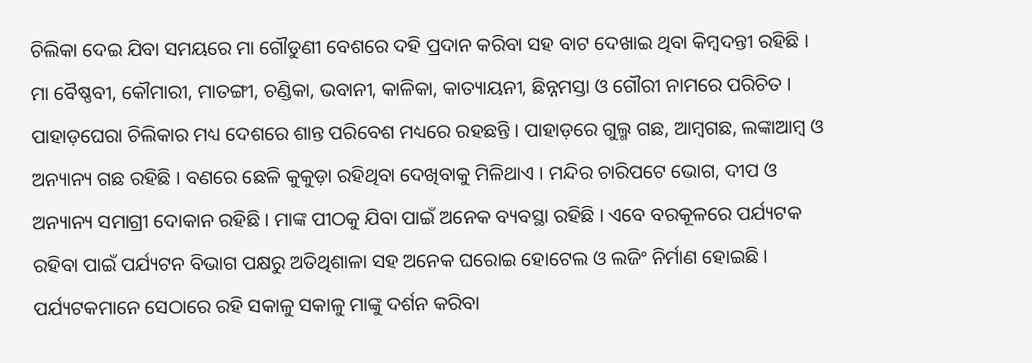ଚିଲିକା ଦେଇ ଯିବା ସମୟରେ ମା ଗୌଡୁଣୀ ବେଶରେ ଦହି ପ୍ରଦାନ କରିବା ସହ ବାଟ ଦେଖାଇ ଥିବା କିମ୍ବଦନ୍ତୀ ରହିଛି ।
ମା ବୈଷ୍ଣବୀ, କୌମାରୀ, ମାତଙ୍ଗୀ, ଚଣ୍ଡିକା, ଭବାନୀ, କାଳିକା, କାତ୍ୟାୟନୀ, ଛିନ୍ନମସ୍ତା ଓ ଗୌରୀ ନାମରେ ପରିଚିତ । ପାହାଡ଼ଘେରା ଚିଲିକାର ମଧ୍ୟ ଦେଶରେ ଶାନ୍ତ ପରିବେଶ ମଧ୍ୟରେ ରହଛନ୍ତି । ପାହାଡ଼ରେ ଗୁଲ୍ମ ଗଛ, ଆମ୍ବଗଛ, ଲଙ୍କାଆମ୍ବ ଓ ଅନ୍ୟାନ୍ୟ ଗଛ ରହିଛି । ବଣରେ ଛେଳି କୁକୁଡ଼ା ରହିଥିବା ଦେଖିବାକୁ ମିଳିଥାଏ । ମନ୍ଦିର ଚାରିପଟେ ଭୋଗ, ଦୀପ ଓ ଅନ୍ୟାନ୍ୟ ସମାଗ୍ରୀ ଦୋକାନ ରହିଛି । ମାଙ୍କ ପୀଠକୁ ଯିବା ପାଇଁ ଅନେକ ବ୍ୟବସ୍ଥା ରହିଛି । ଏବେ ବରକୂଳରେ ପର୍ଯ୍ୟଟକ ରହିବା ପାଇଁ ପର୍ଯ୍ୟଟନ ବିଭାଗ ପକ୍ଷରୁ ଅତିଥିଶାଳା ସହ ଅନେକ ଘରୋଇ ହୋଟେଲ ଓ ଲଜିଂ ନିର୍ମାଣ ହୋଇଛି । ପର୍ଯ୍ୟଟକମାନେ ସେଠାରେ ରହି ସକାଳୁ ସକାଳୁ ମାଙ୍କୁ ଦର୍ଶନ କରିବା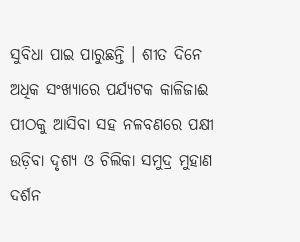ସୁବିଧା ପାଇ ପାରୁଛନ୍ତି । ଶୀତ ଦିନେ ଅଧିକ ସଂଖ୍ୟାରେ ପର୍ଯ୍ୟଟକ କାଳିଜାଈ ପୀଠକୁ ଆସିବା ସହ ନଳବଣରେ ପକ୍ଷୀ ଉଡ଼ିବା ଦୃଶ୍ୟ ଓ ଚିଲିକା ସମୁଦ୍ର ମୁହାଣ ଦର୍ଶନ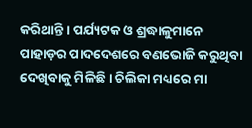କରିଥାନ୍ତି । ପର୍ଯ୍ୟଟକ ଓ ଶ୍ରଦ୍ଧାଳୁମାନେ ପାହାଡ଼ର ପାଦଦେଶରେ ବଣଭୋଜି କରୁଥିବା ଦେଖିବାକୁ ମିଳିଛି । ଚିଲିକା ମଧ୍ୟରେ ମା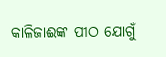କାଳିଜାଈଙ୍କ ପୀଠ ଯୋଗୁଁ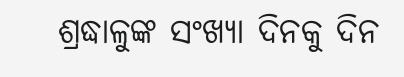ଶ୍ରଦ୍ଧାଳୁଙ୍କ ସଂଖ୍ୟା ଦିନକୁ ଦିନ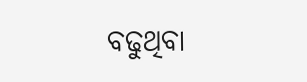ବଢୁଥିବା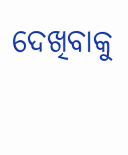ଦେଖିବାକୁ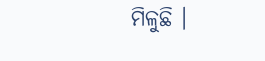ମିଳୁଛି ।